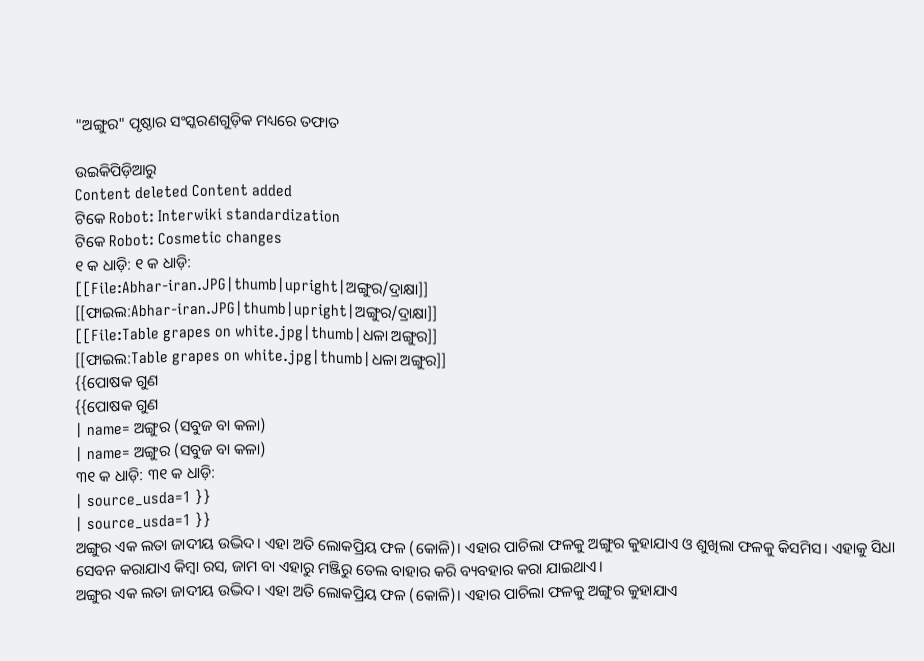"ଅଙ୍ଗୁର" ପୃଷ୍ଠାର ସଂସ୍କରଣ‌ଗୁଡ଼ିକ ମଧ୍ୟରେ ତଫାତ

ଉଇକିପିଡ଼ିଆ‌ରୁ
Content deleted Content added
ଟିକେ Robot: Interwiki standardization
ଟିକେ Robot: Cosmetic changes
୧ କ ଧାଡ଼ି: ୧ କ ଧାଡ଼ି:
[[File:Abhar-iran.JPG|thumb|upright|ଅଙ୍ଗୁର/ଦ୍ରାକ୍ଷା]]
[[ଫାଇଲ:Abhar-iran.JPG|thumb|upright|ଅଙ୍ଗୁର/ଦ୍ରାକ୍ଷା]]
[[File:Table grapes on white.jpg|thumb|ଧଳା ଅଙ୍ଗୁର]]
[[ଫାଇଲ:Table grapes on white.jpg|thumb|ଧଳା ଅଙ୍ଗୁର]]
{{ପୋଷକ ଗୁଣ
{{ପୋଷକ ଗୁଣ
| name= ଅଙ୍ଗୁର (ସବୁଜ ବା କଳା)
| name= ଅଙ୍ଗୁର (ସବୁଜ ବା କଳା)
୩୧ କ ଧାଡ଼ି: ୩୧ କ ଧାଡ଼ି:
| source_usda=1 }}
| source_usda=1 }}
ଅଙ୍ଗୁର ଏକ ଲତା ଜାଦୀୟ ଉଦ୍ଭିଦ। ଏହା ଅତି ଲୋକପ୍ରିୟ ଫଳ (କୋଳି)। ଏହାର ପାଚିଲା ଫଳକୁ ଅଙ୍ଗୁର କୁହାଯାଏ ଓ ଶୁଖିଲା ଫଳକୁ କିସମିସ। ଏହାକୁ ସିଧା ସେବନ କରାଯାଏ କିମ୍ବା ରସ, ଜାମ ବା ଏହାରୁ ମଞ୍ଜିରୁ ତେଲ ବାହାର କରି ବ୍ୟବହାର କରା ଯାଇଥାଏ।
ଅଙ୍ଗୁର ଏକ ଲତା ଜାଦୀୟ ଉଦ୍ଭିଦ। ଏହା ଅତି ଲୋକପ୍ରିୟ ଫଳ (କୋଳି)। ଏହାର ପାଚିଲା ଫଳକୁ ଅଙ୍ଗୁର କୁହାଯାଏ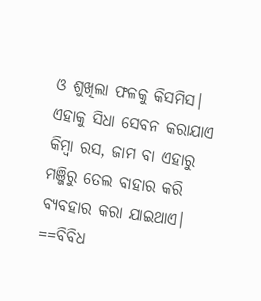ଓ ଶୁଖିଲା ଫଳକୁ କିସମିସ। ଏହାକୁ ସିଧା ସେବନ କରାଯାଏ କିମ୍ବା ରସ, ଜାମ ବା ଏହାରୁ ମଞ୍ଜିରୁ ତେଲ ବାହାର କରି ବ୍ୟବହାର କରା ଯାଇଥାଏ।
==ବିବିଧ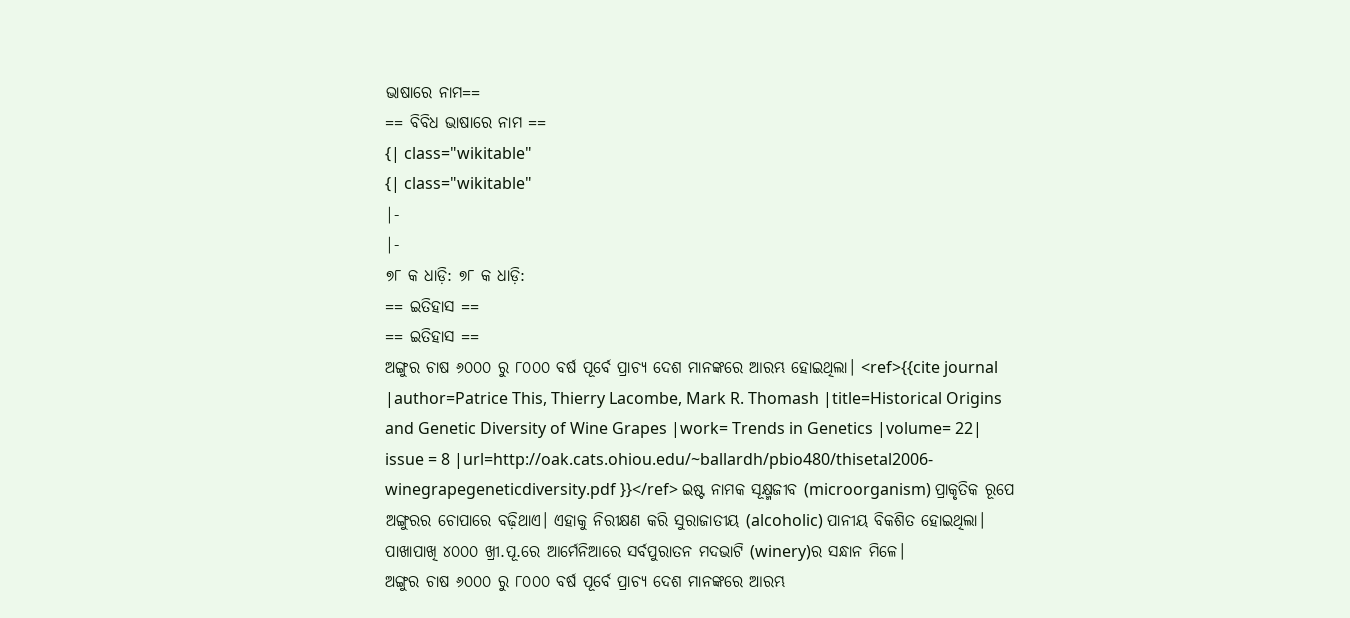ଭାଷାରେ ନାମ==
== ବିବିଧ ଭାଷାରେ ନାମ ==
{| class="wikitable"
{| class="wikitable"
|-
|-
୭୮ କ ଧାଡ଼ି: ୭୮ କ ଧାଡ଼ି:
== ଇତିହାସ ==
== ଇତିହାସ ==
ଅଙ୍ଗୁର ଚାଷ ୬୦୦୦ ରୁ ୮୦୦୦ ବର୍ଷ ପୂର୍ବେ ପ୍ରାଚ୍ୟ ଦେଶ ମାନଙ୍କରେ ଆରମ୍ଭ ହୋଇଥିଲା। <ref>{{cite journal |author=Patrice This, Thierry Lacombe, Mark R. Thomash |title=Historical Origins and Genetic Diversity of Wine Grapes |work= Trends in Genetics |volume= 22| issue = 8 |url=http://oak.cats.ohiou.edu/~ballardh/pbio480/thisetal2006-winegrapegeneticdiversity.pdf }}</ref> ଇଷ୍ଟ ନାମକ ସୂକ୍ଷ୍ମଜୀବ (microorganism) ପ୍ରାକୃତିକ ରୂପେ ଅଙ୍ଗୁରର ଚୋପାରେ ବଢ଼ିଥାଏ। ଏହାକୁ ନିରୀକ୍ଷଣ କରି ସୁରାଜାତୀୟ (alcoholic) ପାନୀୟ ବିକଶିତ ହୋଇଥିଲା। ପାଖାପାଖି ୪୦୦୦ ଖ୍ରୀ.ପୂ.ରେ ଆର୍ମେନିଆରେ ସର୍ବପୁରାତନ ମଦଭାଟି (winery)ର ସନ୍ଧାନ ମିଳେ।
ଅଙ୍ଗୁର ଚାଷ ୬୦୦୦ ରୁ ୮୦୦୦ ବର୍ଷ ପୂର୍ବେ ପ୍ରାଚ୍ୟ ଦେଶ ମାନଙ୍କରେ ଆରମ୍ଭ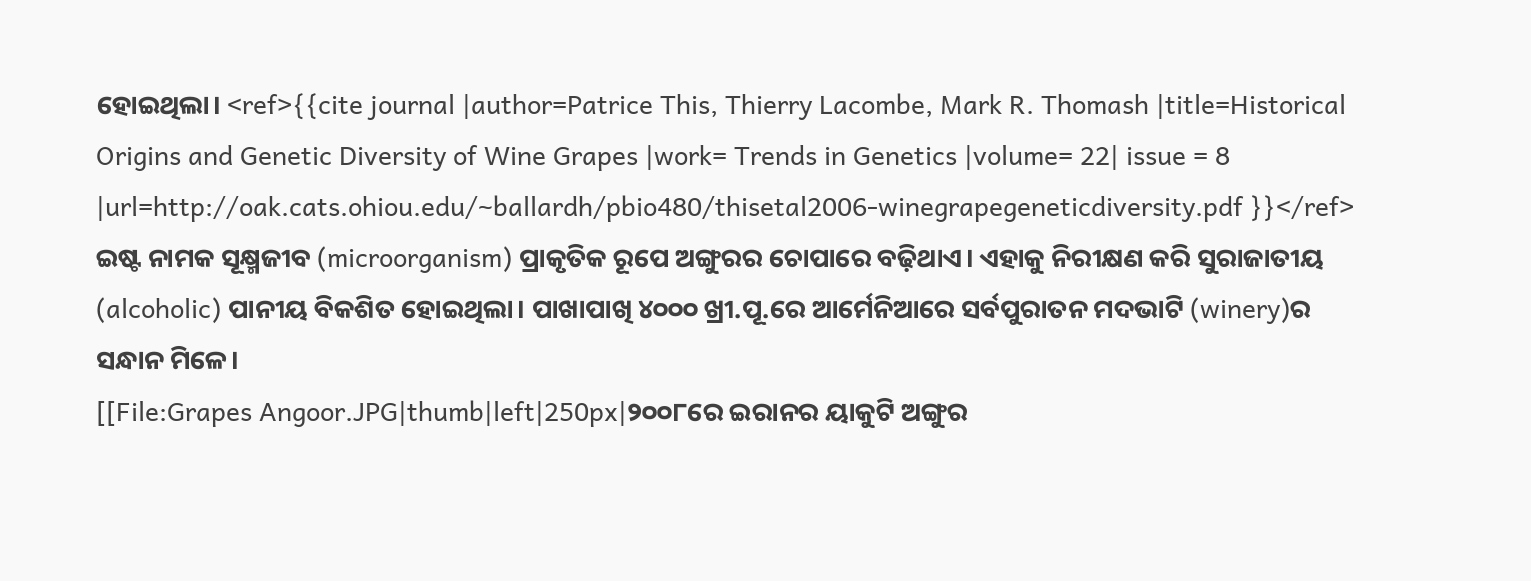ହୋଇଥିଲା। <ref>{{cite journal |author=Patrice This, Thierry Lacombe, Mark R. Thomash |title=Historical Origins and Genetic Diversity of Wine Grapes |work= Trends in Genetics |volume= 22| issue = 8 |url=http://oak.cats.ohiou.edu/~ballardh/pbio480/thisetal2006-winegrapegeneticdiversity.pdf }}</ref> ଇଷ୍ଟ ନାମକ ସୂକ୍ଷ୍ମଜୀବ (microorganism) ପ୍ରାକୃତିକ ରୂପେ ଅଙ୍ଗୁରର ଚୋପାରେ ବଢ଼ିଥାଏ। ଏହାକୁ ନିରୀକ୍ଷଣ କରି ସୁରାଜାତୀୟ (alcoholic) ପାନୀୟ ବିକଶିତ ହୋଇଥିଲା। ପାଖାପାଖି ୪୦୦୦ ଖ୍ରୀ.ପୂ.ରେ ଆର୍ମେନିଆରେ ସର୍ବପୁରାତନ ମଦଭାଟି (winery)ର ସନ୍ଧାନ ମିଳେ।
[[File:Grapes Angoor.JPG|thumb|left|250px|୨୦୦୮ରେ ଇରାନର ୟାକୁଟି ଅଙ୍ଗୁର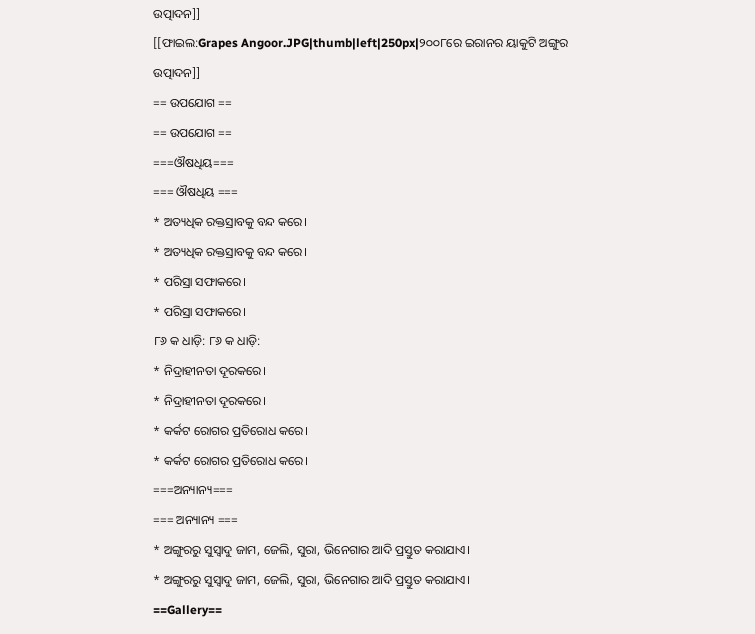ଉତ୍ପାଦନ]]
[[ଫାଇଲ:Grapes Angoor.JPG|thumb|left|250px|୨୦୦୮ରେ ଇରାନର ୟାକୁଟି ଅଙ୍ଗୁର ଉତ୍ପାଦନ]]
== ଉପଯୋଗ ==
== ଉପଯୋଗ ==
===ଔଷଧିୟ===
=== ଔଷଧିୟ ===
* ଅତ୍ୟଧିକ ରକ୍ତସ୍ରାବକୁ ବନ୍ଦ କରେ।
* ଅତ୍ୟଧିକ ରକ୍ତସ୍ରାବକୁ ବନ୍ଦ କରେ।
* ପରିସ୍ରା ସଫାକରେ।
* ପରିସ୍ରା ସଫାକରେ।
୮୬ କ ଧାଡ଼ି: ୮୬ କ ଧାଡ଼ି:
* ନିଦ୍ରାହୀନତା ଦୂରକରେ।
* ନିଦ୍ରାହୀନତା ଦୂରକରେ।
* କର୍କଟ ରୋଗର ପ୍ରତିରୋଧ କରେ।
* କର୍କଟ ରୋଗର ପ୍ରତିରୋଧ କରେ।
===ଅନ୍ୟାନ୍ୟ===
=== ଅନ୍ୟାନ୍ୟ ===
* ଅଙ୍ଗୁରରୁ ସୁସ୍ୱାଦୁ ଜାମ, ଜେଲି, ସୁରା, ଭିନେଗାର ଆଦି ପ୍ରସ୍ତୁତ କରାଯାଏ।
* ଅଙ୍ଗୁରରୁ ସୁସ୍ୱାଦୁ ଜାମ, ଜେଲି, ସୁରା, ଭିନେଗାର ଆଦି ପ୍ରସ୍ତୁତ କରାଯାଏ।
==Gallery==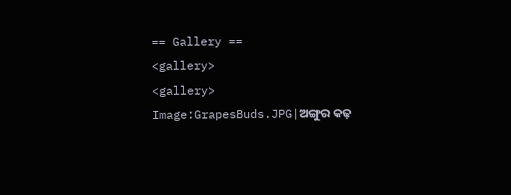== Gallery ==
<gallery>
<gallery>
Image:GrapesBuds.JPG|ଅଙ୍ଗୁର କଢ଼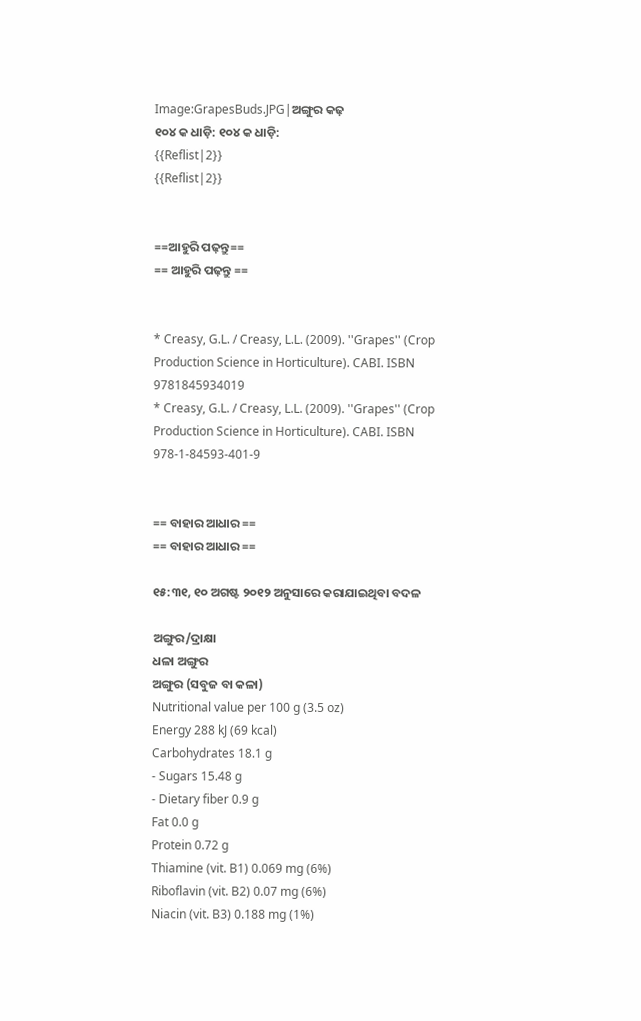Image:GrapesBuds.JPG|ଅଙ୍ଗୁର କଢ଼
୧୦୪ କ ଧାଡ଼ି: ୧୦୪ କ ଧାଡ଼ି:
{{Reflist|2}}
{{Reflist|2}}


==ଆହୁରି ପଢ଼ନ୍ତୁ==
== ଆହୁରି ପଢ଼ନ୍ତୁ ==


* Creasy, G.L. / Creasy, L.L. (2009). ''Grapes'' (Crop Production Science in Horticulture). CABI. ISBN 9781845934019
* Creasy, G.L. / Creasy, L.L. (2009). ''Grapes'' (Crop Production Science in Horticulture). CABI. ISBN 978-1-84593-401-9


== ବାହାର ଆଧାର ==
== ବାହାର ଆଧାର ==

୧୫:୩୧, ୧୦ ଅଗଷ୍ଟ ୨୦୧୨ ଅନୁସାରେ କରାଯାଇଥିବା ବଦଳ

ଅଙ୍ଗୁର/ଦ୍ରାକ୍ଷା
ଧଳା ଅଙ୍ଗୁର
ଅଙ୍ଗୁର (ସବୁଜ ବା କଳା)
Nutritional value per 100 g (3.5 oz)
Energy 288 kJ (69 kcal)
Carbohydrates 18.1 g
- Sugars 15.48 g
- Dietary fiber 0.9 g
Fat 0.0 g
Protein 0.72 g
Thiamine (vit. B1) 0.069 mg (6%)
Riboflavin (vit. B2) 0.07 mg (6%)
Niacin (vit. B3) 0.188 mg (1%)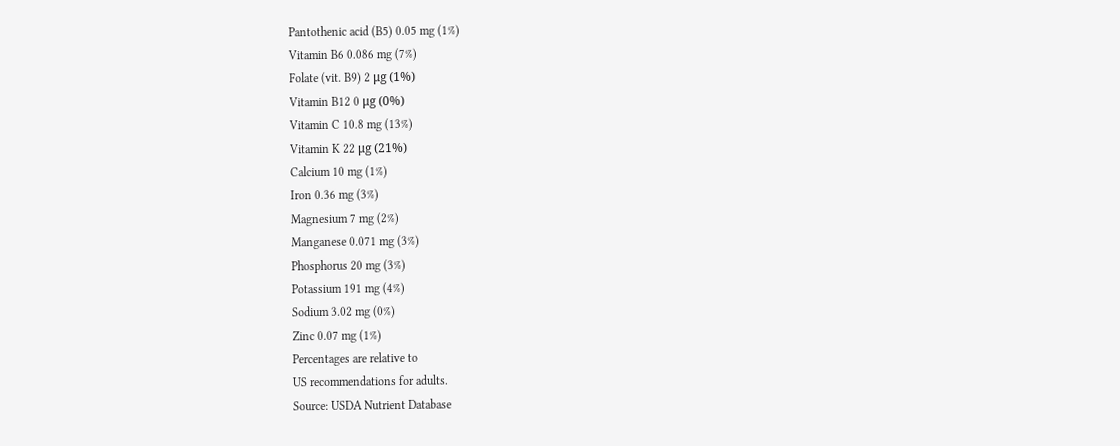Pantothenic acid (B5) 0.05 mg (1%)
Vitamin B6 0.086 mg (7%)
Folate (vit. B9) 2 μg (1%)
Vitamin B12 0 μg (0%)
Vitamin C 10.8 mg (13%)
Vitamin K 22 μg (21%)
Calcium 10 mg (1%)
Iron 0.36 mg (3%)
Magnesium 7 mg (2%)
Manganese 0.071 mg (3%)
Phosphorus 20 mg (3%)
Potassium 191 mg (4%)
Sodium 3.02 mg (0%)
Zinc 0.07 mg (1%)
Percentages are relative to
US recommendations for adults.
Source: USDA Nutrient Database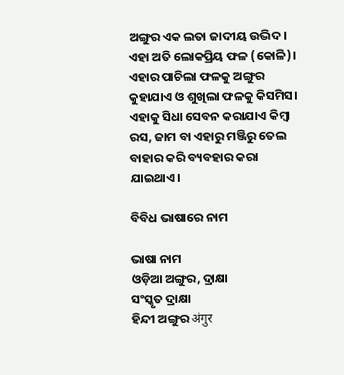ଅଙ୍ଗୁର ଏକ ଲତା ଜାଦୀୟ ଉଦ୍ଭିଦ। ଏହା ଅତି ଲୋକପ୍ରିୟ ଫଳ (କୋଳି)। ଏହାର ପାଚିଲା ଫଳକୁ ଅଙ୍ଗୁର କୁହାଯାଏ ଓ ଶୁଖିଲା ଫଳକୁ କିସମିସ। ଏହାକୁ ସିଧା ସେବନ କରାଯାଏ କିମ୍ବା ରସ, ଜାମ ବା ଏହାରୁ ମଞ୍ଜିରୁ ତେଲ ବାହାର କରି ବ୍ୟବହାର କରା ଯାଇଥାଏ।

ବିବିଧ ଭାଷାରେ ନାମ

ଭାଷା ନାମ
ଓଡ଼ିଆ ଅଙ୍ଗୁର, ଦ୍ରାକ୍ଷା
ସଂସ୍କୃତ ଦ୍ରାକ୍ଷା
ହିନ୍ଦୀ ଅଙ୍ଗୁର अंगुर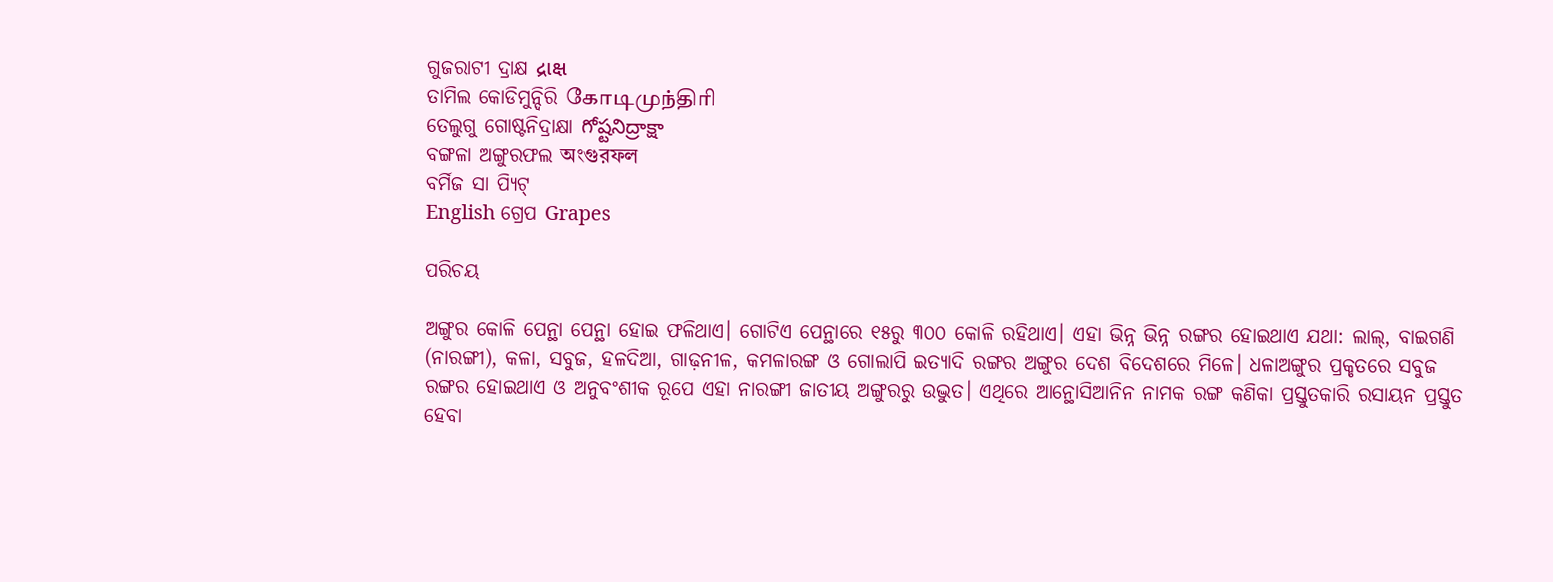ଗୁଜରାଟୀ ଦ୍ରାକ୍ଷ દ્રાક્ષ
ତାମିଲ କୋଡିମୁନ୍ଦିରି கோடிமுந்திரி
ତେଲୁଗୁ ଗୋଷ୍ଟନିଦ୍ରାକ୍ଷା గోష్టనిద్రాక్షా
ବଙ୍ଗଳା ଅଙ୍ଗୁରଫଲ অংগুরফল
ବର୍ମିଜ ସା ପ୍ୟିଟ୍
English ଗ୍ରେପ Grapes

ପରିଚୟ

ଅଙ୍ଗୁର କୋଳି ପେନ୍ଥା ପେନ୍ଥା ହୋଇ ଫଳିଥାଏ। ଗୋଟିଏ ପେନ୍ଥାରେ ୧୫ରୁ ୩୦୦ କୋଳି ରହିଥାଏ। ଏହା ଭିନ୍ନ ଭିନ୍ନ ରଙ୍ଗର ହୋଇଥାଏ ଯଥା: ଲାଲ୍, ବାଇଗଣି (ନାରଙ୍ଗୀ), କଳା, ସବୁଜ, ହଳଦିଆ, ଗାଢ଼ନୀଳ, କମଳାରଙ୍ଗ ଓ ଗୋଲାପି ଇତ୍ୟାଦି ରଙ୍ଗର ଅଙ୍ଗୁର ଦେଶ ବିଦେଶରେ ମିଳେ। ଧଳାଅଙ୍ଗୁର ପ୍ରକୃତରେ ସବୁଜ ରଙ୍ଗର ହୋଇଥାଏ ଓ ଅନୁବଂଶୀକ ରୂପେ ଏହା ନାରଙ୍ଗୀ ଜାତୀୟ ଅଙ୍ଗୁରରୁ ଉଦ୍ଭୁତ। ଏଥିରେ ଆନ୍ଥୋସିଆନିନ ନାମକ ରଙ୍ଗ କଣିକା ପ୍ରସ୍ତୁତକାରି ରସାୟନ ପ୍ରସ୍ତୁତ ହେବା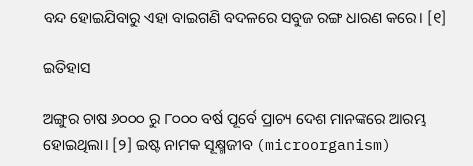ବନ୍ଦ ହୋଇଯିବାରୁ ଏହା ବାଇଗଣି ବଦଳରେ ସବୁଜ ରଙ୍ଗ ଧାରଣ କରେ। [୧]

ଇତିହାସ

ଅଙ୍ଗୁର ଚାଷ ୬୦୦୦ ରୁ ୮୦୦୦ ବର୍ଷ ପୂର୍ବେ ପ୍ରାଚ୍ୟ ଦେଶ ମାନଙ୍କରେ ଆରମ୍ଭ ହୋଇଥିଲା। [୨] ଇଷ୍ଟ ନାମକ ସୂକ୍ଷ୍ମଜୀବ (microorganism)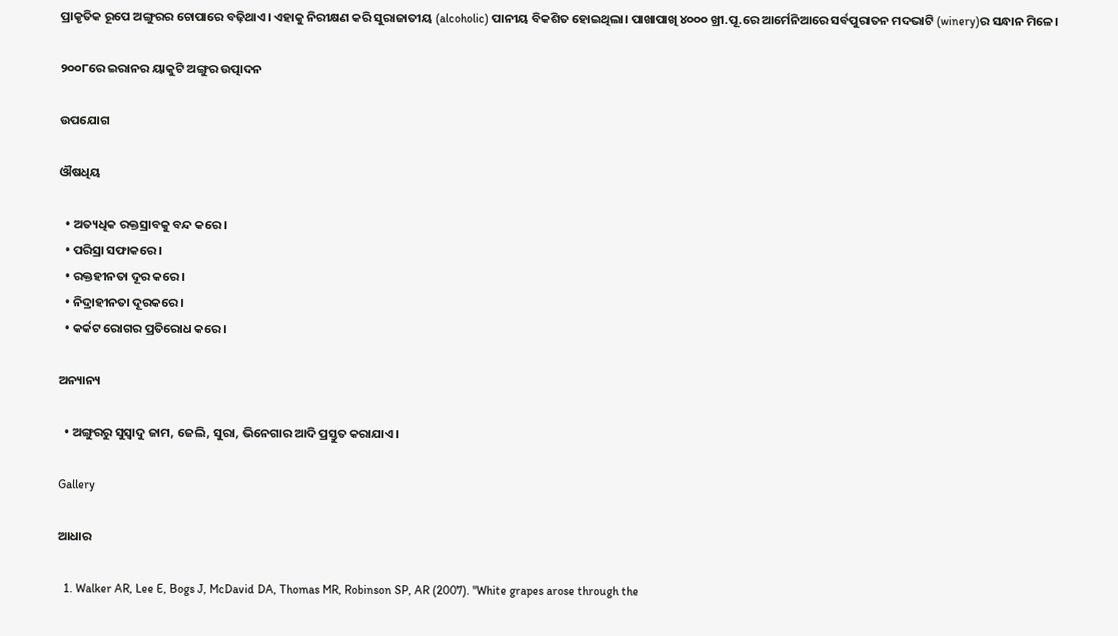ପ୍ରାକୃତିକ ରୂପେ ଅଙ୍ଗୁରର ଚୋପାରେ ବଢ଼ିଥାଏ। ଏହାକୁ ନିରୀକ୍ଷଣ କରି ସୁରାଜାତୀୟ (alcoholic) ପାନୀୟ ବିକଶିତ ହୋଇଥିଲା। ପାଖାପାଖି ୪୦୦୦ ଖ୍ରୀ.ପୂ.ରେ ଆର୍ମେନିଆରେ ସର୍ବପୁରାତନ ମଦଭାଟି (winery)ର ସନ୍ଧାନ ମିଳେ।

୨୦୦୮ରେ ଇରାନର ୟାକୁଟି ଅଙ୍ଗୁର ଉତ୍ପାଦନ

ଉପଯୋଗ

ଔଷଧିୟ

  • ଅତ୍ୟଧିକ ରକ୍ତସ୍ରାବକୁ ବନ୍ଦ କରେ।
  • ପରିସ୍ରା ସଫାକରେ।
  • ରକ୍ତହୀନତା ଦୂର କରେ।
  • ନିଦ୍ରାହୀନତା ଦୂରକରେ।
  • କର୍କଟ ରୋଗର ପ୍ରତିରୋଧ କରେ।

ଅନ୍ୟାନ୍ୟ

  • ଅଙ୍ଗୁରରୁ ସୁସ୍ୱାଦୁ ଜାମ, ଜେଲି, ସୁରା, ଭିନେଗାର ଆଦି ପ୍ରସ୍ତୁତ କରାଯାଏ।

Gallery

ଆଧାର

  1. Walker AR, Lee E, Bogs J, McDavid DA, Thomas MR, Robinson SP, AR (2007). "White grapes arose through the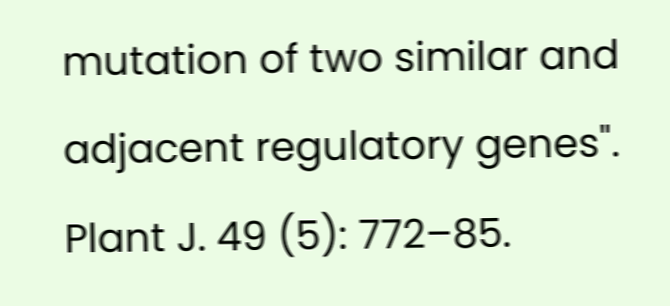mutation of two similar and adjacent regulatory genes". Plant J. 49 (5): 772–85.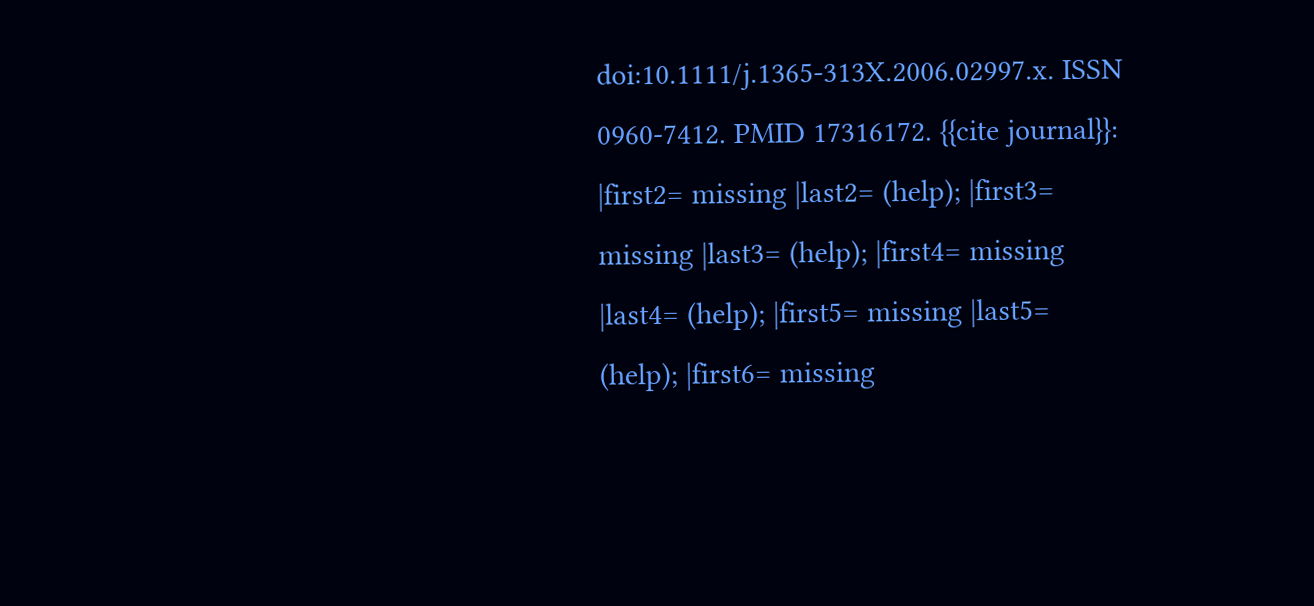doi:10.1111/j.1365-313X.2006.02997.x. ISSN 0960-7412. PMID 17316172. {{cite journal}}: |first2= missing |last2= (help); |first3= missing |last3= (help); |first4= missing |last4= (help); |first5= missing |last5= (help); |first6= missing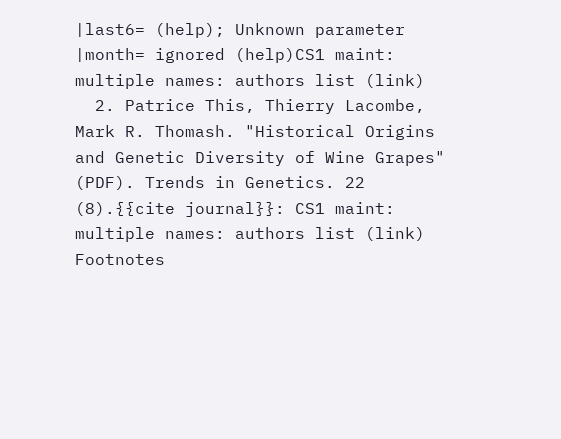|last6= (help); Unknown parameter |month= ignored (help)CS1 maint: multiple names: authors list (link)
  2. Patrice This, Thierry Lacombe, Mark R. Thomash. "Historical Origins and Genetic Diversity of Wine Grapes" (PDF). Trends in Genetics. 22 (8).{{cite journal}}: CS1 maint: multiple names: authors list (link)
Footnotes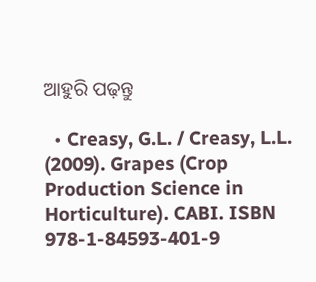ଆହୁରି ପଢ଼ନ୍ତୁ

  • Creasy, G.L. / Creasy, L.L. (2009). Grapes (Crop Production Science in Horticulture). CABI. ISBN 978-1-84593-401-9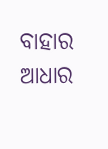ବାହାର ଆଧାର